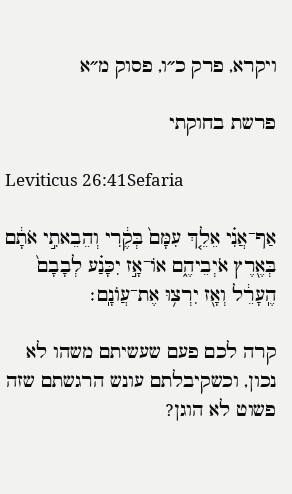ויקרא, פרק כ״ו, פסוק מ״א

פרשת בחוקתי

Leviticus 26:41Sefaria

אַף־אֲנִ֗י אֵלֵ֤ךְ עִמָּם֙ בְּקֶ֔רִי וְהֵבֵאתִ֣י אֹתָ֔ם בְּאֶ֖רֶץ אֹיְבֵיהֶ֑ם אוֹ־אָ֣ז יִכָּנַ֗ע לְבָבָם֙ הֶֽעָרֵ֔ל וְאָ֖ז יִרְצ֥וּ אֶת־עֲוֺנָֽם׃

קרה לכם פעם שעשיתם משהו לא נכון, וכשקיבלתם עונש הרגשתם שזה פשוט לא הוגן?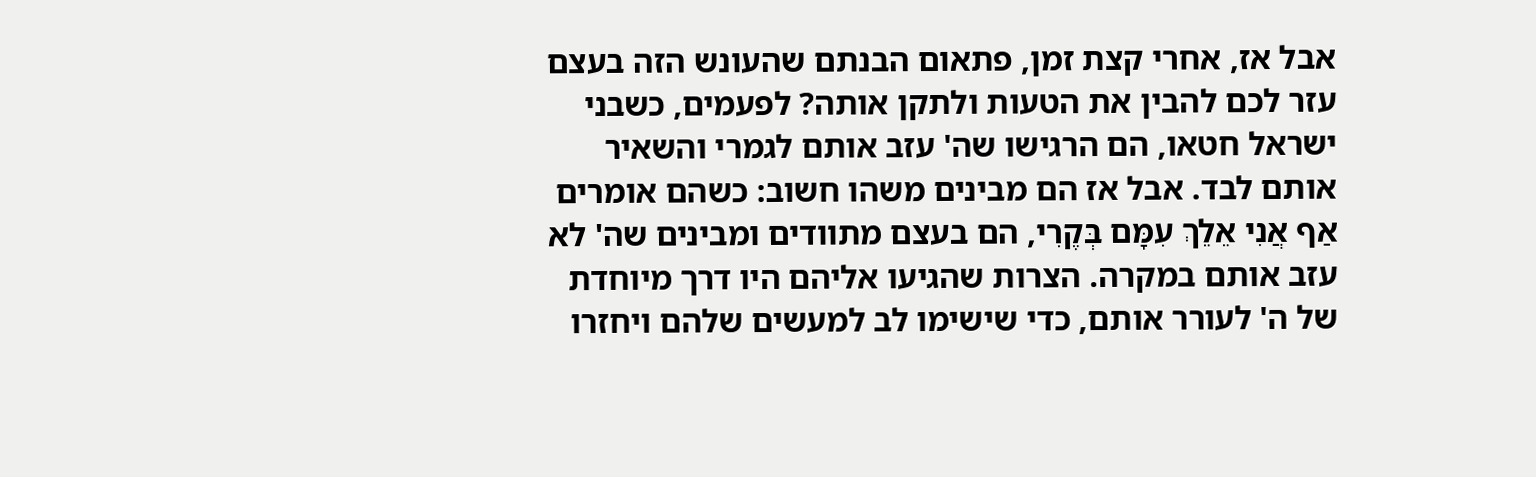אבל אז, אחרי קצת זמן, פתאום הבנתם שהעונש הזה בעצם עזר לכם להבין את הטעות ולתקן אותה? לפעמים, כשבני ישראל חטאו, הם הרגישו שה' עזב אותם לגמרי והשאיר אותם לבד. אבל אז הם מבינים משהו חשוב: כשהם אומרים אַף אֲנִי אֵלֵךְ עִמָּם בְּקֶרִי, הם בעצם מתוודים ומבינים שה' לא עזב אותם במקרה. הצרות שהגיעו אליהם היו דרך מיוחדת של ה' לעורר אותם, כדי שישימו לב למעשים שלהם ויחזרו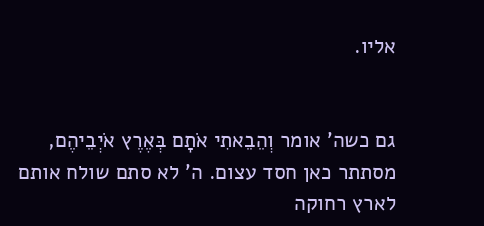אליו.


גם כשה' אומר וְהֵבֵאתִי אֹתָם בְּאֶרֶץ אֹיְבֵיהֶם, מסתתר כאן חסד עצום. ה' לא סתם שולח אותם לארץ רחוקה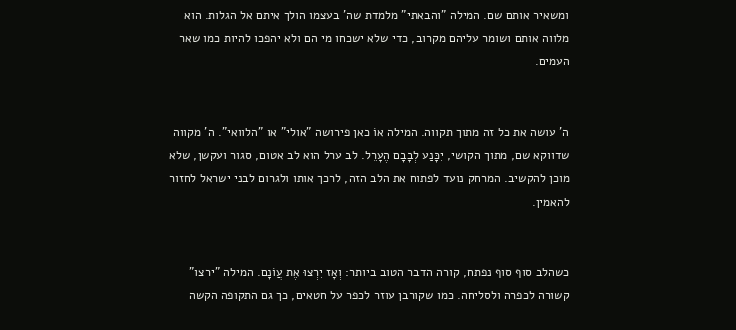ומשאיר אותם שם. המילה "והבאתי" מלמדת שה' בעצמו הולך איתם אל הגלות. הוא מלווה אותם ושומר עליהם מקרוב, כדי שלא ישכחו מי הם ולא יהפכו להיות כמו שאר העמים.


ה' עושה את כל זה מתוך תקווה. המילה אוֹ כאן פירושה "אולי" או "הלוואי". ה' מקווה שדווקא שם, מתוך הקושי, יִכָּנַע לְבָבָם הֶעָרֵל. לב ערל הוא לב אטום, סגור ועקשן, שלא מוכן להקשיב. המרחק נועד לפתוח את הלב הזה, לרכך אותו ולגרום לבני ישראל לחזור להאמין.


כשהלב סוף סוף נפתח, קורה הדבר הטוב ביותר: וְאָז יִרְצוּ אֶת עֲוֹנָם. המילה "ירצו" קשורה לכפרה ולסליחה. כמו שקורבן עוזר לכפר על חטאים, כך גם התקופה הקשה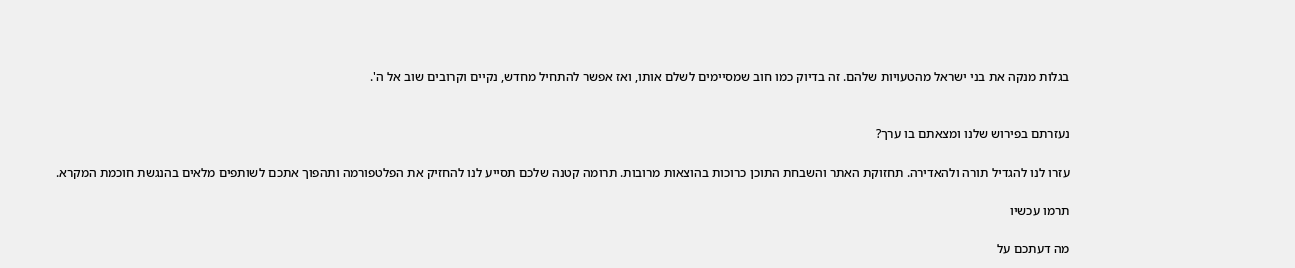בגלות מנקה את בני ישראל מהטעויות שלהם. זה בדיוק כמו חוב שמסיימים לשלם אותו, ואז אפשר להתחיל מחדש, נקיים וקרובים שוב אל ה'.


נעזרתם בפירוש שלנו ומצאתם בו ערך?

עזרו לנו להגדיל תורה ולהאדירה. תחזוקת האתר והשבחת התוכן כרוכות בהוצאות מרובות. תרומה קטנה שלכם תסייע לנו להחזיק את הפלטפורמה ותהפוך אתכם לשותפים מלאים בהנגשת חוכמת המקרא.

תרמו עכשיו

מה דעתכם על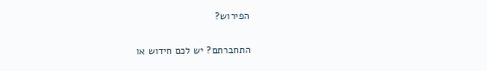הפירוש?

התחברתם? יש לכם חידוש או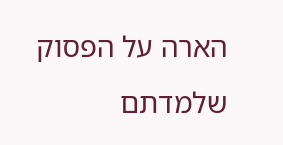הארה על הפסוק שלמדתם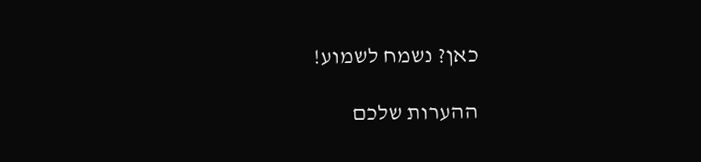כאן? נשמח לשמוע!

ההערות שלכם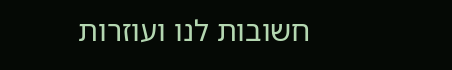חשובות לנו ועוזרות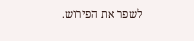לשפר את הפירוש.